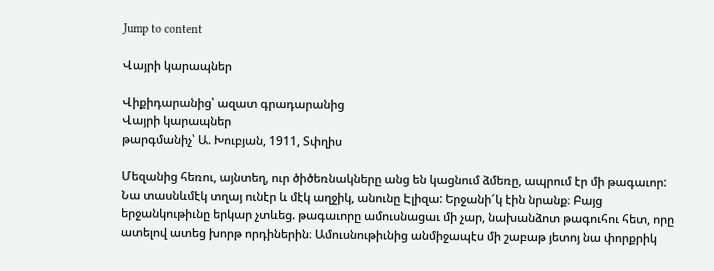Jump to content

Վայրի կարապներ

Վիքիդարանից՝ ազատ գրադարանից
Վայրի կարապներ
թարգմանիչ՝ Ա. Խուբյան, 1911, Տփղիս

Մեզանից հեռու, այնտեղ, ուր ծիծեռնակները անց են կացնում ձմեռը, ապրում էր մի թագաւոր: Նա տասնևմէկ տղայ ունէր և մէկ աղջիկ, անունը Էլիզա: Երջանի՜կ էին նրանք։ Բայց երջանկութիւնը երկար չտևեց. թագաւորը ամուսնացաւ մի չար, նախանձոտ թագուհու հետ, որը ատելով ատեց խորթ որդիներին։ Ամուսնութիւնից անմիջապէս մի շաբաթ յետոյ նա փորքրիկ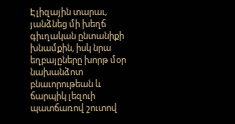Էլիզային տարաւ, յանձնեց մի խեղճ գիւղական ընտանիքի խնամքին, իսկ նրա եղբայըները խորթ մօր նախանձոտ բնաւորութեան և ճարպիկ լեզուի պատճառով շուտով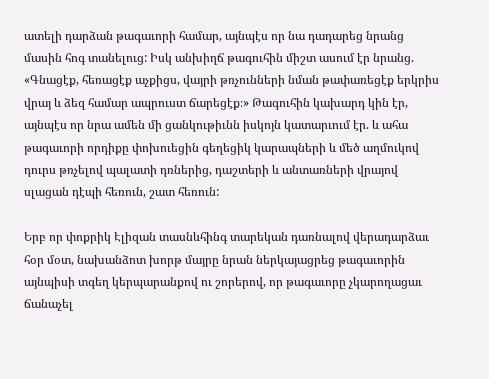ատելի դարձան թագաւորի համար, այնպէս որ նա դադարեց նրանց մասին հոգ տանելուց: Իսկ անխիղճ թագուհին միշտ ասում էր նրանց. «Գնացէք, հեռացէք աչքիցս, վայրի թռչունների նման թափառեցէք երկրիս վրայ և ձեզ համար ապրուստ ճարեցէք։» Թագուհին կախարդ կին էր, այնպէս որ նրա ամեն մի ցանկութիւնն իսկոյն կատարւում էր. և ահա թագաւորի որդիքը փոխուեցին գեղեցիկ կարապների և մեծ աղմուկով դուրս թռչելով պալատի դռներից, դաշտերի և անտառների վրայով սլացան դէպի հեռուն, շատ հեռուն:

Երբ որ փոքրիկ Էլիզան տասնևհինգ տարեկան դառնալով վերադարձաւ հօր մօտ, նախանձոտ խորթ մայրը նրան ներկայացրեց թագաւորին այնպիսի տգեղ կերպարանքով ու շորերով, որ թագաւորը չկարողացաւ ճանաչել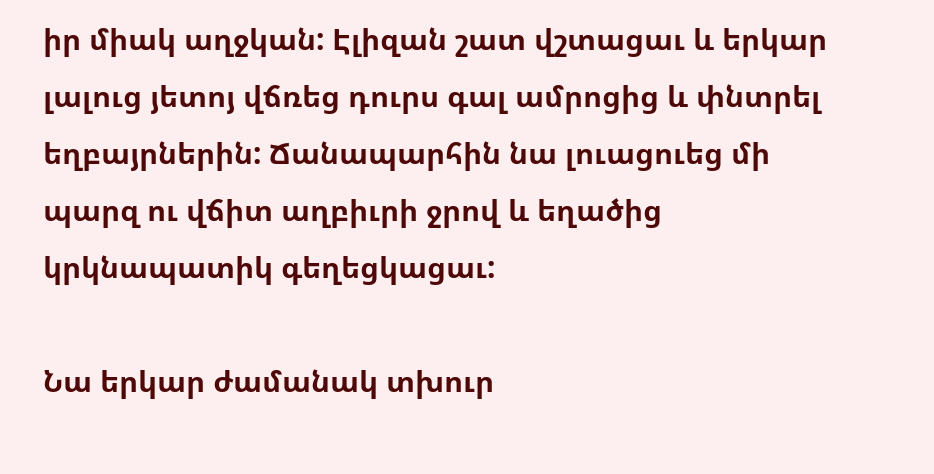իր միակ աղջկան: Էլիզան շատ վշտացաւ և երկար լալուց յետոյ վճռեց դուրս գալ ամրոցից և փնտրել եղբայրներին: Ճանապարհին նա լուացուեց մի պարզ ու վճիտ աղբիւրի ջրով և եղածից կրկնապատիկ գեղեցկացաւ:

Նա երկար ժամանակ տխուր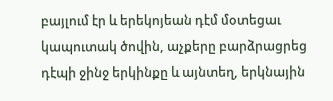բայլում էր և երեկոյեան դէմ մօտեցաւ կապուտակ ծովին, աչքերը բարձրացրեց դէպի ջինջ երկինքը և այնտեղ, երկնային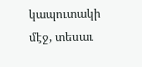կապուտակի մէջ, տեսաւ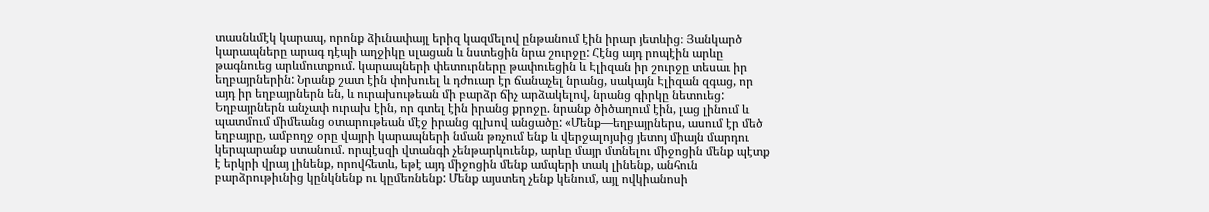տասնևմէկ կարապ, որոնք ձիւնափայլ երիզ կազմելով ընթանում էին իրար յետևից։ Յանկարծ կարապները արագ դէպի աղջիկը սլացան և նստեցին նրա շուրջը: Հէնց այդ րոպէին արևը թագնուեց արևմուտքում. կարապների փետուրները թափուեցին և Էլիզան իր շուրջը տեսաւ իր եղբայրներին: Նրանք շատ էին փոխուել և դժուար էր ճանաչել նրանց, սակայն Էլիզան զգաց, որ այդ իր եղբայրներն են, և ուրախութեան մի բարձր ճիչ արձակելով, նրանց գիրկը նետուեց: Եղբայրներն անչափ ուրախ էին, որ գտել էին իրանց քրոջը. նրանք ծիծաղում էին, լաց լինում և պատմում միմեանց օտարութեան մէջ իրանց գլխով անցածը: «Մենք—եղբայրներս, ասում էր մեծ եղբայրը, ամբողջ օրը վայրի կարապների նման թռչում ենք և վերջալոյսից յետոյ միայն մարդու կերպարանք ստանում. որպէսզի վտանգի չենթարկուենք, արևը մայր մտնելու միջոցին մենք պէտք է երկրի վրայ լինենք, որովհետև, եթէ այդ միջոցին մենք ամպերի տակ լինենք, անհուն բարձրութիւնից կընկնենք ու կըմեռնենք: Մենք այստեղ չենք կենում, այլ ովկիանոսի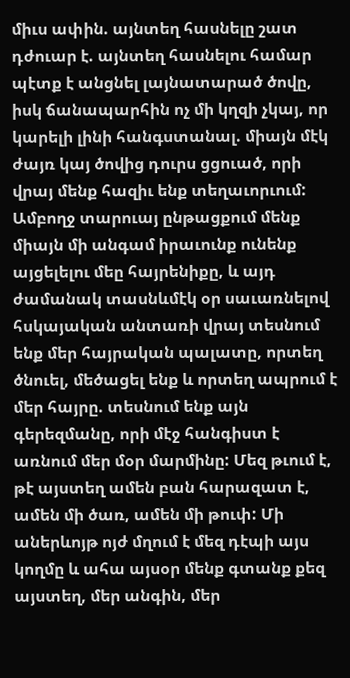միւս ափին. այնտեղ հասնելը շատ դժուար է. այնտեղ հասնելու համար պէտք է անցնել լայնատարած ծովը, իսկ ճանապարհին ոչ մի կղզի չկայ, որ կարելի լինի հանգստանալ. միայն մէկ ժայռ կայ ծովից դուրս ցցուած, որի վրայ մենք հազիւ ենք տեղաւորւում: Ամբողջ տարուայ ընթացքում մենք միայն մի անգամ իրաւունք ունենք այցելելու մեը հայրենիքը, և այդ ժամանակ տասնևմէկ օր սաւառնելով հսկայական անտառի վրայ տեսնում ենք մեր հայրական պալատը, որտեղ ծնուել, մեծացել ենք և որտեղ ապրում է մեր հայրը. տեսնում ենք այն գերեզմանը, որի մէջ հանգիստ է առնում մեր մօր մարմինը: Մեզ թւում է, թէ այստեղ ամեն բան հարազատ է, ամեն մի ծառ, ամեն մի թուփ: Մի աներևոյթ ոյժ մղում է մեզ դէպի այս կողմը և ահա այսօր մենք գտանք քեզ այստեղ, մեր անգին, մեր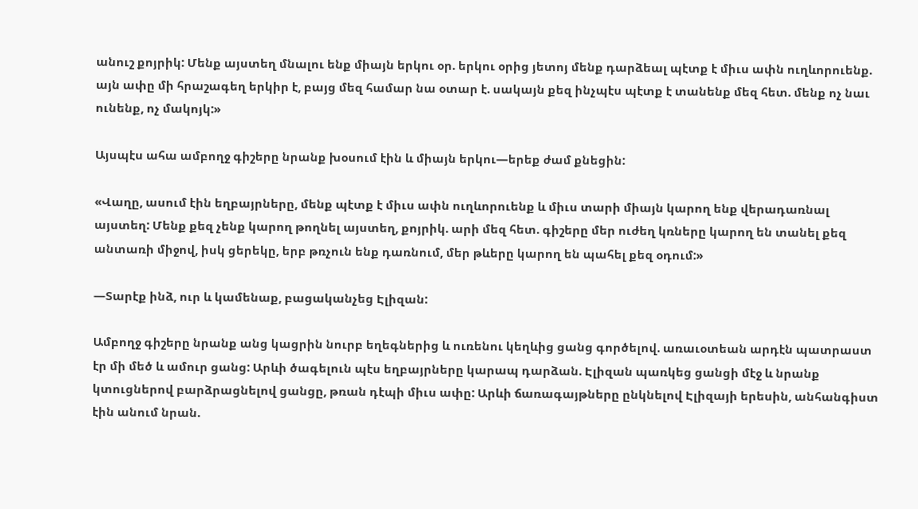անուշ քոյրիկ: Մենք այստեղ մնալու ենք միայն երկու օր. երկու օրից յետոյ մենք դարձեալ պէտք է միւս ափն ուղևորուենք. այն ափը մի հրաշագեղ երկիր է, բայց մեզ համար նա օտար է. սակայն քեզ ինչպէս պէտք է տանենք մեզ հետ. մենք ոչ նաւ ունենք, ոչ մակոյկ:»

Այսպէս ահա ամբողջ գիշերը նրանք խօսում էին և միայն երկու—երեք ժամ քնեցին:

«Վաղը, ասում էին եղբայրները, մենք պէտք է միւս ափն ուղևորուենք և միւս տարի միայն կարող ենք վերադառնալ այստեղ: Մենք քեզ չենք կարող թողնել այստեղ, քոյրիկ. արի մեզ հետ. գիշերը մեր ուժեղ կռները կարող են տանել քեզ անտառի միջով, իսկ ցերեկը, երբ թռչուն ենք դառնում, մեր թևերը կարող են պահել քեզ օդում:»

—Տարէք ինձ, ուր և կամենաք, բացականչեց Էլիզան:

Ամբողջ գիշերը նրանք անց կացրին նուրբ եղեգներից և ուռենու կեղևից ցանց գործելով. առաւօտեան արդէն պատրաստ էր մի մեծ և ամուր ցանց: Արևի ծագելուն պէս եղբայրները կարապ դարձան. Էլիզան պառկեց ցանցի մէջ և նրանք կտուցներով բարձրացնելով ցանցը, թռան դէպի միւս ափը: Արևի ճառագայթները ընկնելով Էլիզայի երեսին, անհանգիստ էին անում նրան.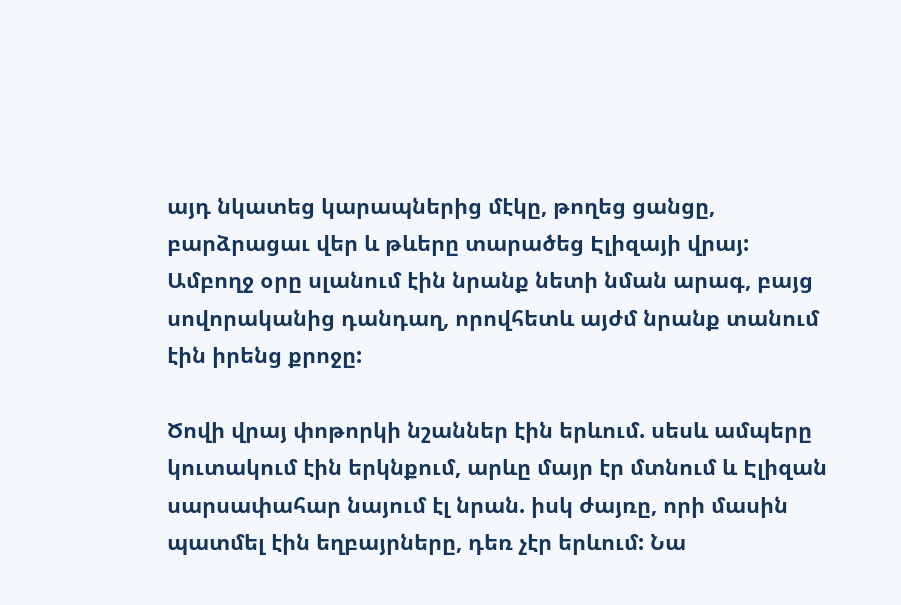այդ նկատեց կարապներից մէկը, թողեց ցանցը, բարձրացաւ վեր և թևերը տարածեց Էլիզայի վրայ: Ամբողջ օրը սլանում էին նրանք նետի նման արագ, բայց սովորականից դանդաղ, որովհետև այժմ նրանք տանում էին իրենց քրոջը:

Ծովի վրայ փոթորկի նշաններ էին երևում. սեսև ամպերը կուտակում էին երկնքում, արևը մայր էր մտնում և Էլիզան սարսափահար նայում էլ նրան. իսկ ժայռը, որի մասին պատմել էին եղբայրները, դեռ չէր երևում: Նա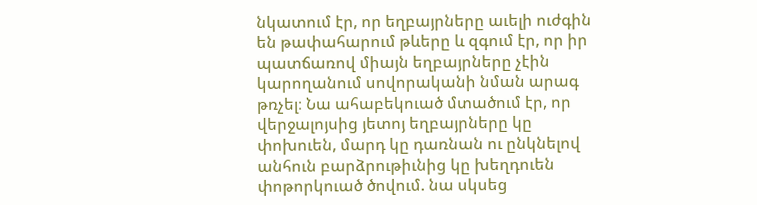նկատում էր, որ եղբայրները աւելի ուժգին են թափահարում թևերը և զգում էր, որ իր պատճառով միայն եղբայրները չէին կարողանում սովորականի նման արագ թռչել։ Նա ահաբեկուած մտածում էր, որ վերջալոյսից յետոյ եղբայրները կը փոխուեն, մարդ կը դառնան ու ընկնելով անհուն բարձրութիւնից կը խեղդուեն փոթորկուած ծովում. նա սկսեց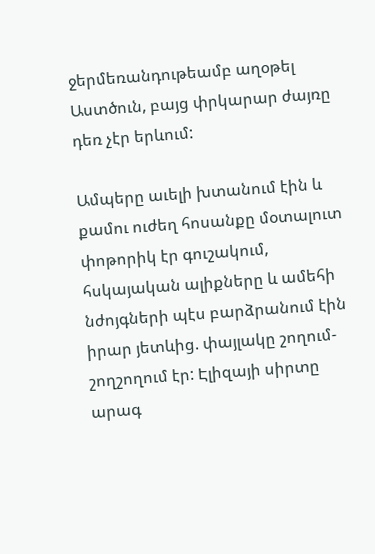ջերմեռանդութեամբ աղօթել Աստծուն, բայց փրկարար ժայռը դեռ չէր երևում:

Ամպերը աւելի խտանում էին և քամու ուժեղ հոսանքը մօտալուտ փոթորիկ էր գուշակում, հսկայական ալիքները և ամեհի նժոյգների պէս բարձրանում էին իրար յետևից. փայլակը շողում-շողշողում էր: Էլիզայի սիրտը արագ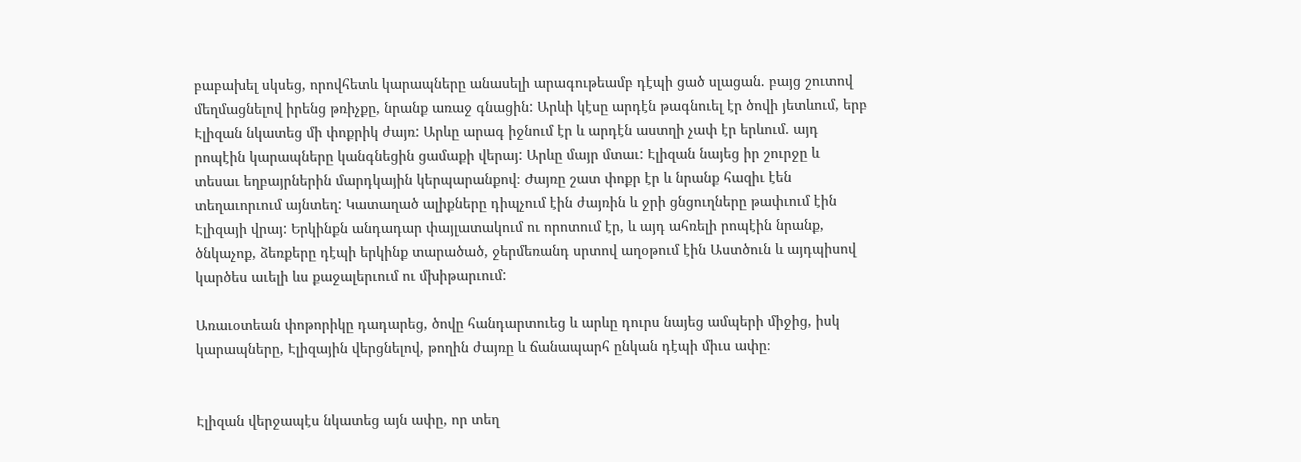բաբախել սկսեց, որովհետև կարապները անասելի արագութեամբ դէպի ցած սլացան. բայց շուտով մեղմացնելով իրենց թռիչքը, նրանք առաջ գնացին: Արևի կէսը արդէն թագնուել էր ծովի յետևում, երբ Էլիզան նկատեց մի փոքրիկ ժայռ: Արևը արագ իջնում էր և արդէն աստղի չափ էր երևում. այդ րոպէին կարապները կանգնեցին ցամաքի վերայ: Արևը մայր մտաւ: Էլիզան նայեց իր շուրջը և տեսաւ եղբայրներին մարդկային կերպարանքով։ Ժայռը շատ փոքր էր և նրանք հազիւ էեն տեղաւորւում այնտեղ: Կատաղած ալիքները դիպչում էին ժայռին և ջրի ցնցուղները թափւում էին Էլիզայի վրայ: Երկինքն անդադար փայլատակում ու որոտում էր, և այդ ահռելի րոպէին նրանք, ծնկաչոք, ձեռքերը դէպի երկինք տարածած, ջերմեռանդ սրտով աղօթում էին Աստծուն և այդպիսով կարծես աւելի ևս քաջալերւում ու մխիթարւում:

Առաւօտեան փոթորիկը դադարեց, ծովը հանդարտուեց և արևը դուրս նայեց ամպերի միջից, իսկ կարապները, Էլիզային վերցնելով, թողին ժայռը և ճանապարհ ընկան դէպի միւս ափը։


Էլիզան վերջապէս նկատեց այն ափը, որ տեղ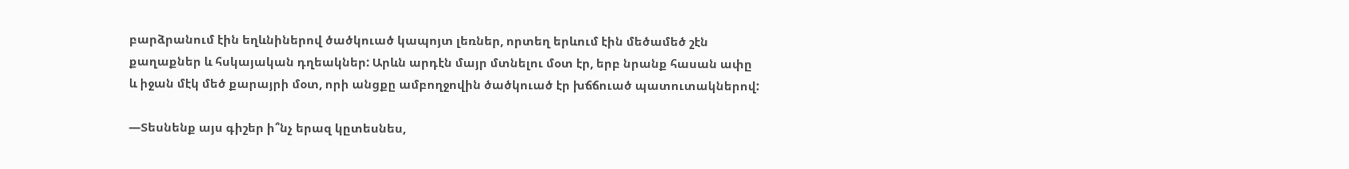բարձրանում էին եղևնիներով ծածկուած կապոյտ լեռներ, որտեղ երևում էին մեծամեծ շէն քաղաքներ և հսկայական դղեակներ: Արևն արդէն մայր մտնելու մօտ էր, երբ նրանք հասան ափը և իջան մէկ մեծ քարայրի մօտ, որի անցքը ամբողջովին ծածկուած էր խճճուած պատուտակներով:

—Տեսնենք այս գիշեր ի՞նչ երազ կըտեսնես,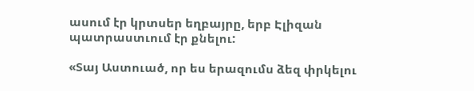ասում էր կրտսեր եղբայրը, երբ Էլիզան պատրաստւում էր քնելու:

«Տայ Աստուած, որ ես երազումս ձեզ փրկելու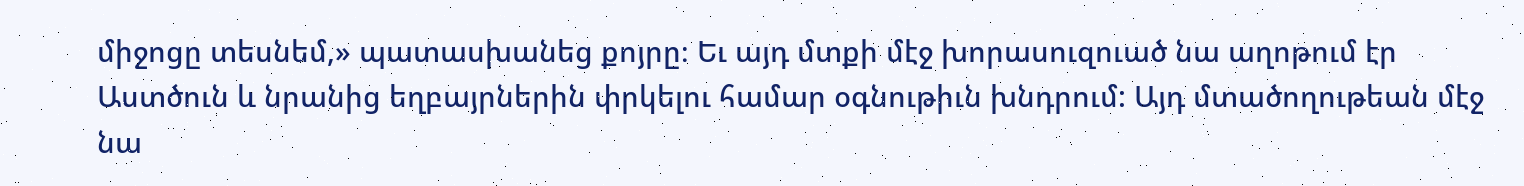միջոցը տեսնեմ,» պատասխանեց քոյրը։ Եւ այդ մտքի մէջ խորասուզուած նա աղոթում էր Աստծուն և նրանից եղբայրներին փրկելու համար օգնութիւն խնդրում: Այդ մտածողութեան մէջ նա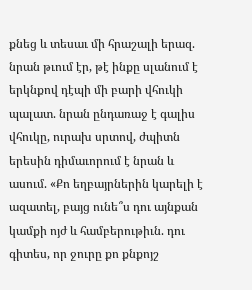քնեց և տեսաւ մի հրաշալի երազ. նրան թւում էր, թէ ինքը սլանում է երկնքով դէպի մի բարի վհուկի պալատ. նրան ընդառաջ է գալիս վհուկը, ուրախ սրտով, ժպիտն երեսին դիմաւորում է նրան և ասում. «Քո եղբայրներին կարելի է ազատել, բայց ունե՞ս դու այնքան կամքի ոյժ և համբերութիւն. դու գիտես, որ ջուրը քո քնքոյշ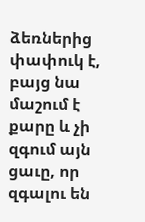ձեռներից փափուկ է, բայց նա մաշում է քարը և չի զգում այն ցաւը, որ զգալու են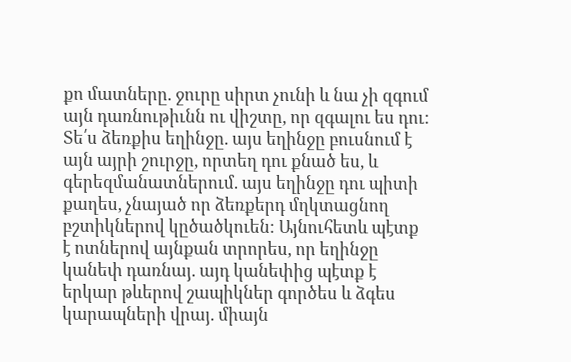քո մատները. ջուրը սիրտ չունի և նա չի զգում այն դառնութիւնն ու վիշտը, որ զգալու ես դու: Տե՛ս ձեռքիս եղինջը. այս եղինջը բուսնում է այն այրի շուրջը, որտեղ դու քնած ես, և գերեզմանատներում. այս եղինջը դու պիտի քաղես, չնայած որ ձեռքերդ մղկտացնող բշտիկներով կըծածկուեն: Այնուհետև պէտք է ոտներով այնքան տրորես, որ եղինջը կանեփ դառնայ. այդ կանեփից պէտք է երկար թևերով շապիկներ գործես և ձգես կարապների վրայ. միայն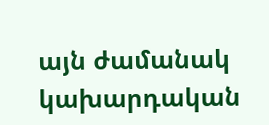այն ժամանակ կախարդական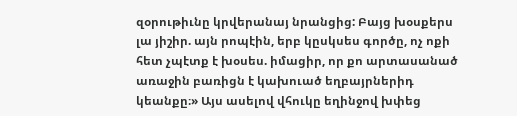զօրութիւնը կրվերանայ նրանցից: Բայց խօսքերս լա յիշիր. այն րոպէին, երբ կըսկսես գործը, ոչ ոքի հետ չպէտք է խօսես. իմացիր, որ քո արտասանած առաջին բառիցն է կախուած եղբայրներիդ կեանքը։» Այս ասելով վհուկը եղինջով խփեց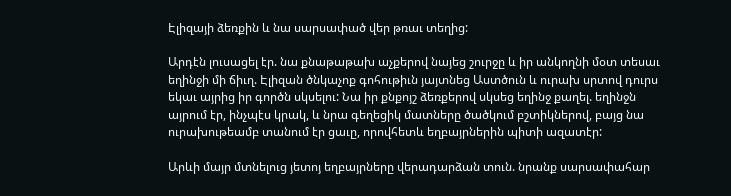Էլիզայի ձեռքին և նա սարսափած վեր թռաւ տեղից:

Արդէն լուսացել էր. նա քնաթաթախ աչքերով նայեց շուրջը և իր անկողնի մօտ տեսաւ եղինջի մի ճիւղ. Էլիզան ծնկաչոք գոհութիւն յայտնեց Աստծուն և ուրախ սրտով դուրս եկաւ այրից իր գործն սկսելու: Նա իր քնքոյշ ձեռքերով սկսեց եղինջ քաղել. եղինջն այրում էր, ինչպէս կրակ, և նրա գեղեցիկ մատները ծածկում բշտիկներով, բայց նա ուրախութեամբ տանում էր ցաւը, որովհետև եղբայրներին պիտի ազատէր:

Արևի մայր մտնելուց յետոյ եղբայրները վերադարձան տուն. նրանք սարսափահար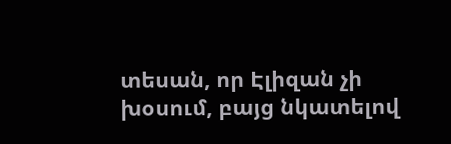տեսան, որ Էլիզան չի խօսում, բայց նկատելով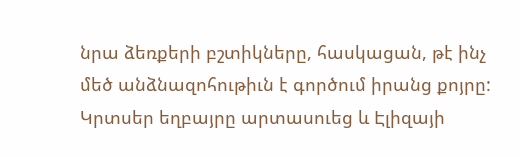նրա ձեռքերի բշտիկները, հասկացան, թէ ինչ մեծ անձնազոհութիւն է գործում իրանց քոյրը: Կրտսեր եղբայրը արտասուեց և Էլիզայի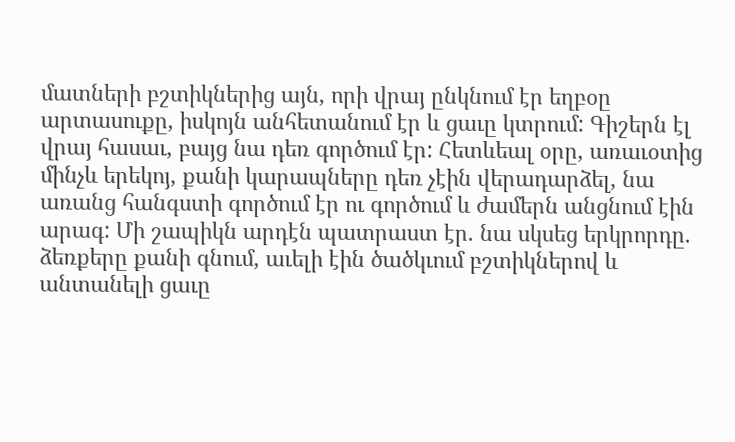մատների բշտիկներից այն, որի վրայ ընկնում էր եղբօը արտասուքը, իսկոյն անհետանում էր և ցաւը կտրում: Գիշերն էլ վրայ հասաւ, բայց նա դեռ գործում էր: Հետևեալ օրը, առաւօտից մինչև երեկոյ, քանի կարապները դեռ չէին վերադարձել, նա առանց հանգստի գործում էր ու գործում և ժամերն անցնում էին արագ: Մի շապիկն արդէն պատրաստ էր. նա սկսեց երկրորդը. ձեռքերը քանի գնում, աւելի էին ծածկւում բշտիկներով և անտանելի ցաւը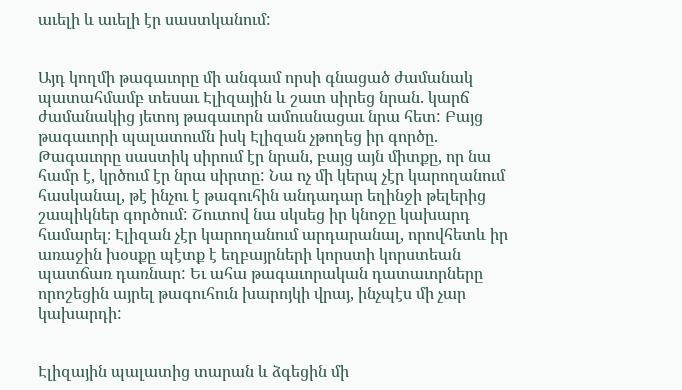աւելի և աւելի էր սաստկանում:


Այդ կողմի թագաւորը մի անգամ որսի գնացած ժամանակ պատահմամբ տեսաւ Էլիզային և շատ սիրեց նրան. կարճ ժամանակից յետոյ թագաւորն ամուսնացաւ նրա հետ: Բայց թագաւորի պալատումն իսկ Էլիզան չթողեց իր գործը. Թագաւորը սաստիկ սիրում էր նրան, բայց այն միտքը, որ նա համր է, կրծում էր նրա սիրտը: Նա ոչ մի կերպ չէր կարողանում հասկանալ, թէ ինչու է թագուհին անդադար եղինջի թելերից շապիկներ գործում: Շուտով նա սկսեց իր կնոջը կախարդ համարել։ Էլիզան չէր կարողանում արդարանալ, որովհետև իր առաջին խօսքը պէտք է եղբայրների կորստի կորստեան պատճառ դառնար: Եւ ահա թագաւորական դատաւորները որոշեցին այրել թագուհուն խարոյկի վրայ, ինչպէս մի չար կախարդի:


Էլիզային պալատից տարան և ձգեցին մի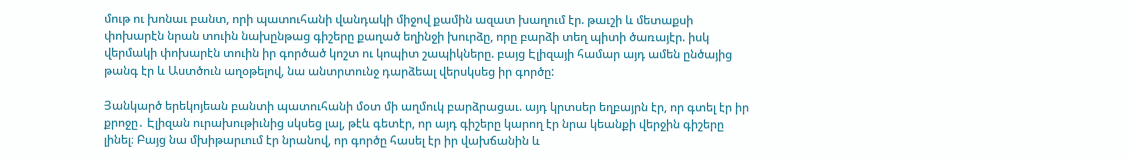մութ ու խոնաւ բանտ, որի պատուհանի վանդակի միջով քամին ազատ խաղում էր. թաւշի և մետաքսի փոխարէն նրան տուին նախընթաց գիշերը քաղած եղինջի խուրձը, որը բարձի տեղ պիտի ծառայէր. իսկ վերմակի փոխարէն տուին իր գործած կոշտ ու կոպիտ շապիկները. բայց Էլիզայի համար այդ ամեն ընծայից թանգ էր և Աստծուն աղօթելով, նա անտրտունջ դարձեալ վերսկսեց իր գործը:

Յանկարծ երեկոյեան բանտի պատուհանի մօտ մի աղմուկ բարձրացաւ. այդ կրտսեր եղբայրն էր, որ գտել էր իր քրոջը․ Էլիզան ուրախութիւնից սկսեց լալ, թէև գետէր, որ այդ գիշերը կարող էր նրա կեանքի վերջին գիշերը լինել։ Բայց նա մխիթարւում էր նրանով, որ գործը հասել էր իր վախճանին և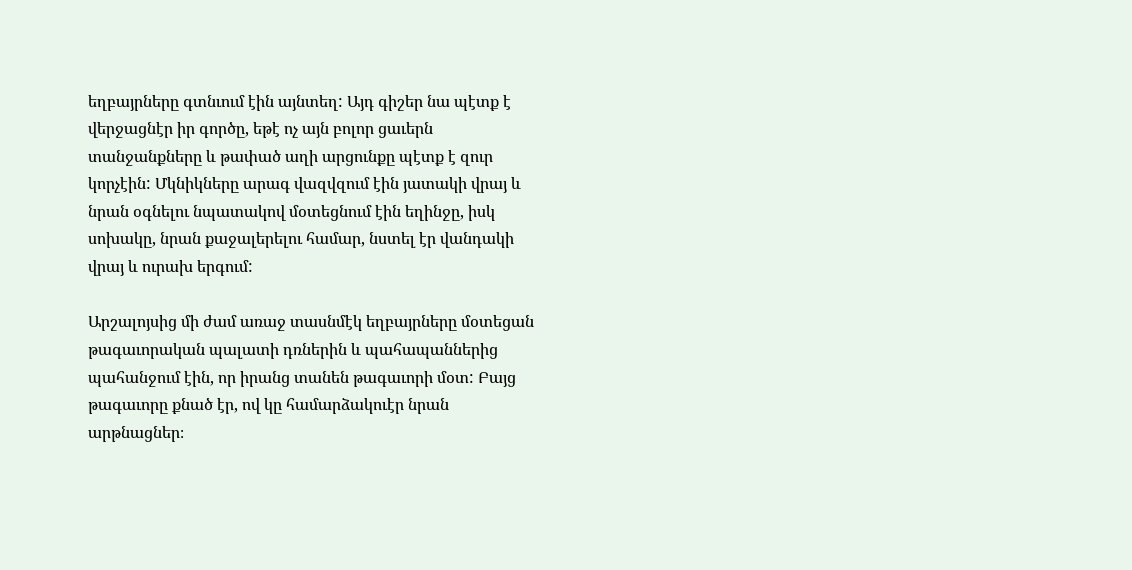եղբայրները գտնւում էին այնտեղ: Այդ գիշեր նա պէտք է վերջացնէր իր գործը, եթէ ոչ այն բոլոր ցաւերն տանջանքները և թափած աղի արցունքը պէտք է զուր կորչէին: Մկնիկները արագ վազվզում էին յատակի վրայ և նրան օգնելու նպատակով մօտեցնում էին եղինջը, իսկ սոխակը, նրան քաջալերելու համար, նստել էր վանդակի վրայ և ուրախ երգում:

Արշալոյսից մի ժամ առաջ տասնմէկ եղբայրները մօտեցան թագաւորական պալատի դռներին և պահապաններից պահանջում էին, որ իրանց տանեն թագաւորի մօտ: Բայց թագաւորը քնած էր, ով կը համարձակուէր նրան արթնացներ։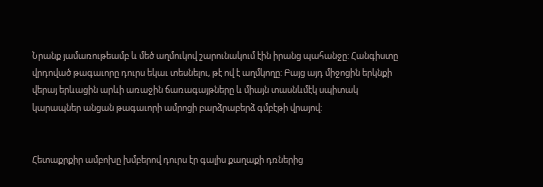Նրանք յամառութեամբ և մեծ աղմուկով շարունակում էին իրանց պահանջը: Հանգիստը վրդոված թագաւորը դուրս եկաւ տեսնելու, թէ ով է աղմկողը: Բայց այդ միջոցին երկնքի վերայ երևացին արևի առաջին ճառագայթները և միայն տասնևմէկ սպիտակ կարապներ անցան թագաւորի ամրոցի բարձրաբերձ գմբէթի վրայով:


Հետաքրքիր ամբոխը խմբերով դուրս էր գալիս քաղաքի դռներից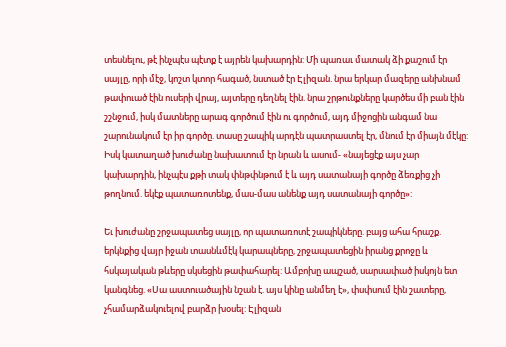տեսնելու, թէ ինչպէս պէտք է այրեն կախարդին: Մի պառաւ մատակ ձի քաշում էր սայլը, որի մէջ, կոշտ կտոր հագած, նստած էր Էլիզան. նրա երկար մազերը անխնամ թափուած էին ուսերի վրայ, այտերը դեղնել էին. նրա շրթունքները կարծես մի բան էին շշնջում, իսկ մատները արագ գործում էին ու գործում, այդ միջոցին անգամ նա շարունակում էր իր գործը. տասը շապիկ արդէն պատրաստել էր, մնում էր միայն մէկը: Իսկ կատաղած խուժանը նախատում էր նրան և ասում- «նայեցէք այս չար կախարդին, ինչպէս քթի տակ փնթփնթում է և այդ սատանայի գործը ձեռքից չի թողնում. եկէք պատառոտենք, մաս-մաս անենք այդ սատանայի գործը»:

Եւ խուժանը շրջապատեց սայլը, որ պատառոտէ շապիկները. բայց ահա հրաշք. երկնքից վայր իջան տասնևմէկ կարապները, շրջապատեցին իրանց քրոջը և հսկայական թևերը սկսեցին թափահարել: Ամբոխը ապշած, սարսափած իսկոյն ետ կանգնեց. «Սա աստուածային նշան է. այս կինը անմեղ է», փսփսում էին շատերը, չհամարձակուելով բարձր խօսել: Էլիզան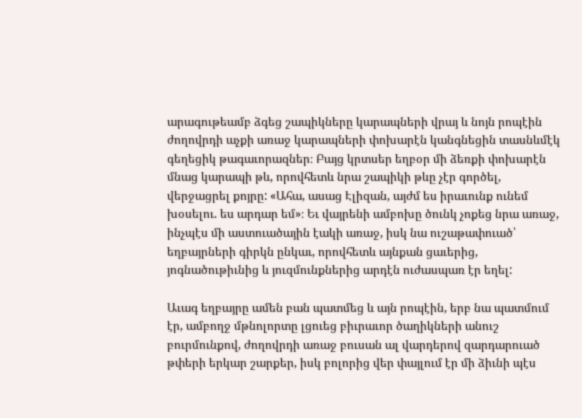արագութեամբ ձգեց շապիկները կարապների վրայ և նոյն րոպէին ժողովրդի աչքի առաջ կարապների փոխարէն կանգնեցին տասնևմէկ գեղեցիկ թագաւորազներ։ Բայց կրտսեր եղբօր մի ձեռքի փոխարէն մնաց կարապի թև, որովհետև նրա շապիկի թևը չէր գործել, վերջացրել քոյրը: «Ահա, ասաց Էլիզան, այժմ ես իրաւունք ունեմ խօսելու. ես արդար եմ»։ Եւ վայրենի ամբոխը ծունկ չոքեց նրա առաջ, ինչպէս մի աստուածային էակի առաջ, իսկ նա ուշաթափուած՝ եղբայրների գիրկն ընկաւ, որովհետև այնքան ցաւերից, յոգնածութիւնից և յուզմունքներից արդէն ուժասպառ էր եղել:

Աւագ եղբայրը ամեն բան պատմեց և այն րոպէին, երբ նա պատմում էր, ամբողջ մթնոլորտը լցուեց բիւրաւոր ծաղիկների անուշ բուրմունքով, ժողովրդի առաջ բուսան ալ վարդերով զարդարուած թփերի երկար շարքեր, իսկ բոլորից վեր փայլում էր մի ձիւնի պէս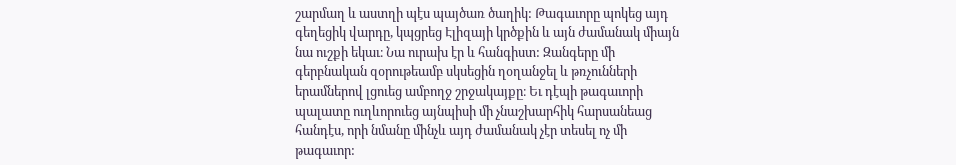շարմաղ և աստղի պէս պայծառ ծաղիկ: Թագաւորը պոկեց այդ գեղեցիկ վարդը, կպցրեց Էլիզայի կրծքին և այն ժամանակ միայն նա ուշքի եկաւ։ Նա ուրախ էր և հանգիստ: Զանգերը մի գերբնական զօրութեամբ սկսեցին ղօղանջել և թռչունների երամներով լցուեց ամբողջ շրջակայքը։ Եւ դէպի թագաւորի պալատը ուղևորուեց այնպիսի մի չնաշխարհիկ հարսանեաց հանդէս, որի նմանը մինչև այդ ժամանակ չէր տեսել ոչ մի թագաւոր: